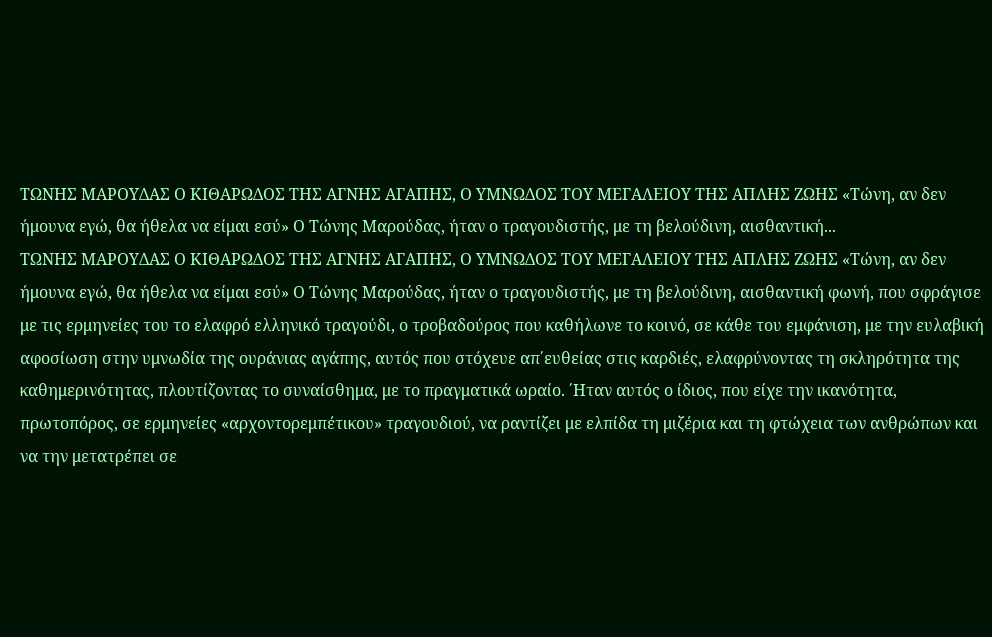ΤΩΝΗΣ ΜΑΡΟΥΔΑΣ Ο ΚΙΘΑΡΩΔΟΣ ΤΗΣ ΑΓΝΗΣ ΑΓΑΠΗΣ, Ο ΥΜΝΩΔΟΣ ΤΟΥ ΜΕΓΑΛΕΙΟΥ ΤΗΣ ΑΠΛΗΣ ΖΩΗΣ «Τώνη, αν δεν ήμουνα εγώ, θα ήθελα να είμαι εσύ» Ο Τώνης Μαρούδας, ήταν ο τραγουδιστής, με τη βελούδινη, αισθαντική...
ΤΩΝΗΣ ΜΑΡΟΥΔΑΣ Ο ΚΙΘΑΡΩΔΟΣ ΤΗΣ ΑΓΝΗΣ ΑΓΑΠΗΣ, Ο ΥΜΝΩΔΟΣ ΤΟΥ ΜΕΓΑΛΕΙΟΥ ΤΗΣ ΑΠΛΗΣ ΖΩΗΣ «Τώνη, αν δεν ήμουνα εγώ, θα ήθελα να είμαι εσύ» Ο Τώνης Μαρούδας, ήταν ο τραγουδιστής, με τη βελούδινη, αισθαντική φωνή, που σφράγισε με τις ερμηνείες του το ελαφρό ελληνικό τραγούδι, ο τροβαδούρος που καθήλωνε το κοινό, σε κάθε του εμφάνιση, με την ευλαβική αφοσίωση στην υμνωδία της ουράνιας αγάπης, αυτός που στόχευε απ΄ευθείας στις καρδιές, ελαφρύνοντας τη σκληρότητα της καθημερινότητας, πλουτίζοντας το συναίσθημα, με το πραγματικά ωραίο. ΄Ηταν αυτός ο ίδιος, που είχε την ικανότητα, πρωτοπόρος, σε ερμηνείες «αρχοντορεμπέτικου» τραγουδιού, να ραντίζει με ελπίδα τη μιζέρια και τη φτώχεια των ανθρώπων και να την μετατρέπει σε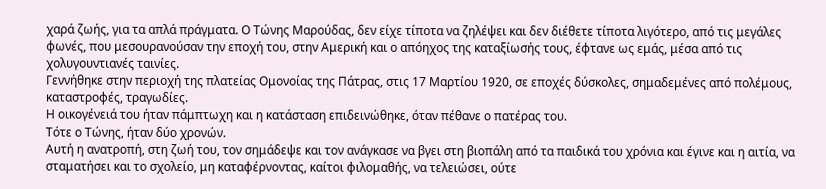χαρά ζωής, για τα απλά πράγματα. Ο Τώνης Μαρούδας, δεν είχε τίποτα να ζηλέψει και δεν διέθετε τίποτα λιγότερο, από τις μεγάλες φωνές, που μεσουρανούσαν την εποχή του, στην Αμερική και ο απόηχος της καταξίωσής τους, έφτανε ως εμάς, μέσα από τις χολυγουντιανές ταινίες.
Γεννήθηκε στην περιοχή της πλατείας Ομονοίας της Πάτρας, στις 17 Μαρτίου 1920, σε εποχές δύσκολες, σημαδεμένες από πολέμους, καταστροφές, τραγωδίες.
Η οικογένειά του ήταν πάμπτωχη και η κατάσταση επιδεινώθηκε, όταν πέθανε ο πατέρας του.
Τότε ο Τώνης, ήταν δύο χρονών.
Αυτή η ανατροπή, στη ζωή του, τον σημάδεψε και τον ανάγκασε να βγει στη βιοπάλη από τα παιδικά του χρόνια και έγινε και η αιτία, να σταματήσει και το σχολείο, μη καταφέρνοντας, καίτοι φιλομαθής, να τελειώσει, ούτε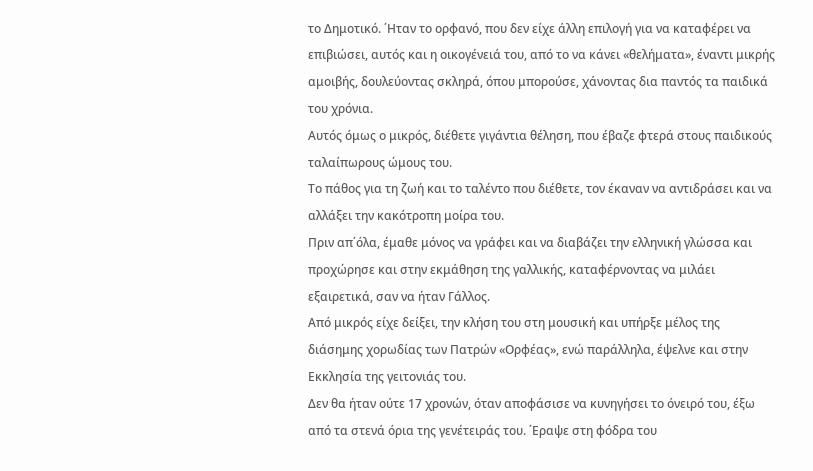το Δημοτικό. ΄Ηταν το ορφανό, που δεν είχε άλλη επιλογή για να καταφέρει να επιβιώσει, αυτός και η οικογένειά του, από το να κάνει «θελήματα», έναντι μικρής αμοιβής, δουλεύοντας σκληρά, όπου μπορούσε, χάνοντας δια παντός τα παιδικά του χρόνια.
Αυτός όμως ο μικρός, διέθετε γιγάντια θέληση, που έβαζε φτερά στους παιδικούς ταλαίπωρους ώμους του.
Το πάθος για τη ζωή και το ταλέντο που διέθετε, τον έκαναν να αντιδράσει και να αλλάξει την κακότροπη μοίρα του.
Πριν απ΄όλα, έμαθε μόνος να γράφει και να διαβάζει την ελληνική γλώσσα και προχώρησε και στην εκμάθηση της γαλλικής, καταφέρνοντας να μιλάει εξαιρετικά, σαν να ήταν Γάλλος.
Από μικρός είχε δείξει, την κλήση του στη μουσική και υπήρξε μέλος της διάσημης χορωδίας των Πατρών «Ορφέας», ενώ παράλληλα, έψελνε και στην Εκκλησία της γειτονιάς του.
Δεν θα ήταν ούτε 17 χρονών, όταν αποφάσισε να κυνηγήσει το όνειρό του, έξω από τα στενά όρια της γενέτειράς του. ΄Εραψε στη φόδρα του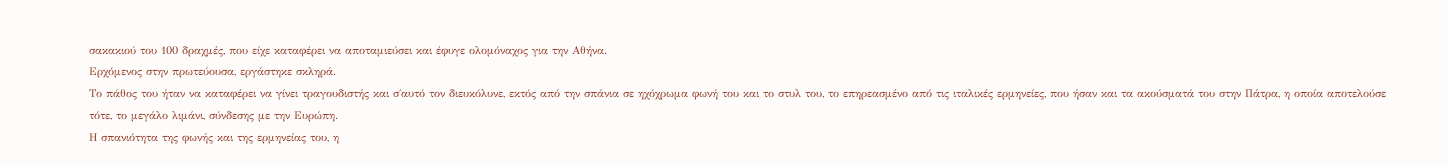σακακιού του 100 δραχμές, που είχε καταφέρει να αποταμιεύσει και έφυγε ολομόναχος για την Αθήνα.
Ερχόμενος στην πρωτεύουσα, εργάστηκε σκληρά.
Το πάθος του ήταν να καταφέρει να γίνει τραγουδιστής και σ΄αυτό τον διευκόλυνε, εκτός από την σπάνια σε ηχόχρωμα φωνή του και το στυλ του, το επηρεασμένο από τις ιταλικές ερμηνείες, που ήσαν και τα ακούσματά του στην Πάτρα, η οποία αποτελούσε τότε, το μεγάλο λιμάνι, σύνδεσης με την Ευρώπη.
Η σπανιότητα της φωνής και της ερμηνείας του, η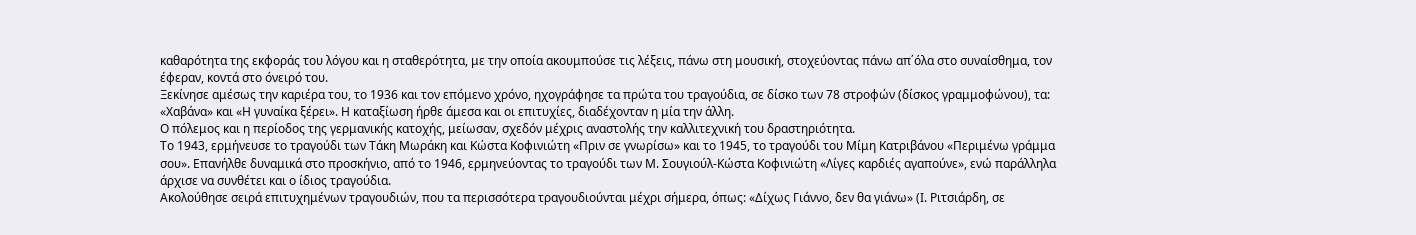καθαρότητα της εκφοράς του λόγου και η σταθερότητα, με την οποία ακουμπούσε τις λέξεις, πάνω στη μουσική, στοχεύοντας πάνω απ΄όλα στο συναίσθημα, τον έφεραν, κοντά στο όνειρό του.
Ξεκίνησε αμέσως την καριέρα του, το 1936 και τον επόμενο χρόνο, ηχογράφησε τα πρώτα του τραγούδια, σε δίσκο των 78 στροφών (δίσκος γραμμοφώνου), τα: «Χαβάνα» και «Η γυναίκα ξέρει». Η καταξίωση ήρθε άμεσα και οι επιτυχίες, διαδέχονταν η μία την άλλη.
Ο πόλεμος και η περίοδος της γερμανικής κατοχής, μείωσαν, σχεδόν μέχρις αναστολής την καλλιτεχνική του δραστηριότητα.
Το 1943, ερμήνευσε το τραγούδι των Τάκη Μωράκη και Κώστα Κοφινιώτη «Πριν σε γνωρίσω» και το 1945, το τραγούδι του Μίμη Κατριβάνου «Περιμένω γράμμα σου». Επανήλθε δυναμικά στο προσκήνιο, από το 1946, ερμηνεύοντας το τραγούδι των Μ. Σουγιούλ-Κώστα Κοφινιώτη «Λίγες καρδιές αγαπούνε», ενώ παράλληλα άρχισε να συνθέτει και ο ίδιος τραγούδια.
Ακολούθησε σειρά επιτυχημένων τραγουδιών, που τα περισσότερα τραγουδιούνται μέχρι σήμερα, όπως: «Δίχως Γιάννο, δεν θα γιάνω» (Ι. Ριτσιάρδη, σε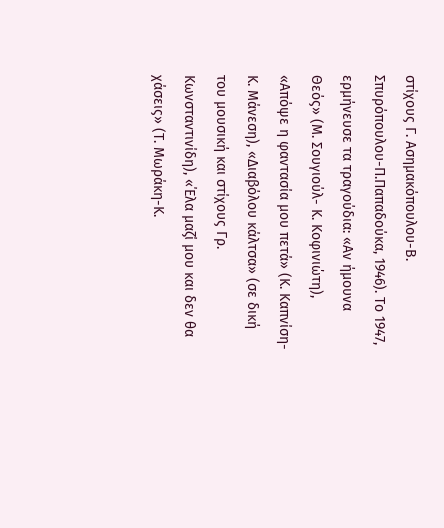στίχους Γ. Ασημακόπουλου-Β. Σπυρόπουλου-Π.Παπαδούκα, 1946). Το 1947, ερμήνευσε τα τραγούδια: «Αν ήμουνα Θεός» (Μ. Σουγιούλ- Κ. Κοφινιώτη), «Απόψε η φαντασία μου πετά» (Κ. Καπνίση-Κ. Μάνεση), «Διαβόλου κάλτσα» (σε δική του μουσική και στίχους Γρ. Κωνσταντινίδη), «΄Ελα μαζί μου και δεν θα χάσεις» (Τ. Μωράκη-Κ.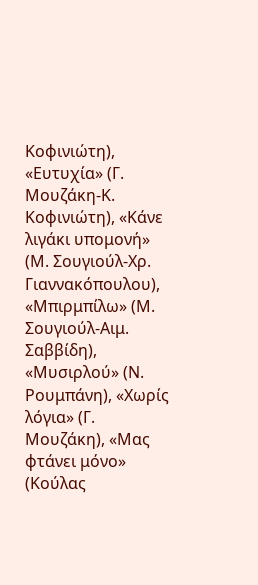Κοφινιώτη), «Ευτυχία» (Γ. Μουζάκη-Κ. Κοφινιώτη), «Κάνε λιγάκι υπομονή» (Μ. Σουγιούλ-Χρ. Γιαννακόπουλου), «Μπιρμπίλω» (Μ. Σουγιούλ-Αιμ.
Σαββίδη), «Μυσιρλού» (Ν. Ρουμπάνη), «Χωρίς λόγια» (Γ. Μουζάκη), «Μας φτάνει μόνο» (Κούλας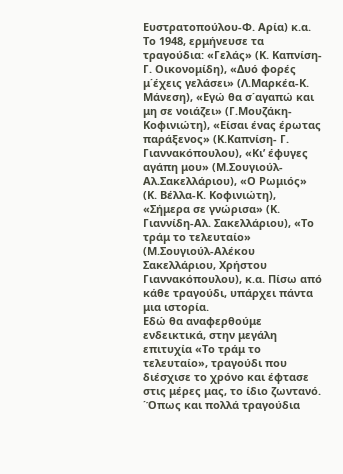Ευστρατοπούλου-Φ. Αρία) κ.α. Το 1948, ερμήνευσε τα τραγούδια: «Γελάς» (Κ. Καπνίση-Γ. Οικονομίδη), «Δυό φορές μ΄έχεις γελάσει» (Λ.Μαρκέα-Κ. Μάνεση), «Εγώ θα σ΄αγαπώ και μη σε νοιάζει» (Γ.Μουζάκη-Κοφινιώτη), «Είσαι ένας έρωτας παράξενος» (Κ.Καπνίση- Γ. Γιαννακόπουλου), «Κι’ έφυγες αγάπη μου» (Μ.Σουγιούλ-Αλ.Σακελλάριου), «Ο Ρωμιός» (Κ. Βέλλα-Κ. Κοφινιώτη), «Σήμερα σε γνώρισα» (Κ. Γιαννίδη-Αλ. Σακελλάριου), «Το τράμ το τελευταίο» (Μ.Σουγιούλ-Αλέκου Σακελλάριου, Χρήστου Γιαννακόπουλου), κ.α. Πίσω από κάθε τραγούδι, υπάρχει πάντα μια ιστορία.
Εδώ θα αναφερθούμε ενδεικτικά, στην μεγάλη επιτυχία «Το τράμ το τελευταίο», τραγούδι που διέσχισε το χρόνο και έφτασε στις μέρες μας, το ίδιο ζωντανό. ΄Όπως και πολλά τραγούδια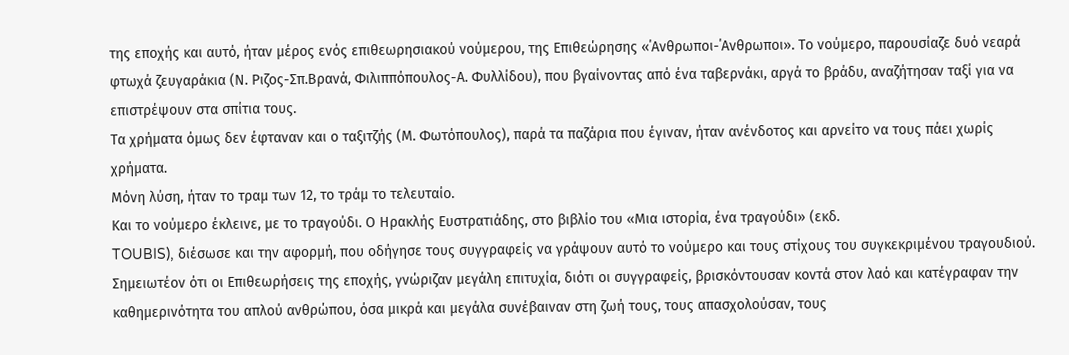της εποχής και αυτό, ήταν μέρος ενός επιθεωρησιακού νούμερου, της Επιθεώρησης «΄Ανθρωποι-΄Ανθρωποι». Το νούμερο, παρουσίαζε δυό νεαρά φτωχά ζευγαράκια (Ν. Ριζος-Σπ.Βρανά, Φιλιππόπουλος-Α. Φυλλίδου), που βγαίνοντας από ένα ταβερνάκι, αργά το βράδυ, αναζήτησαν ταξί για να επιστρέψουν στα σπίτια τους.
Τα χρήματα όμως δεν έφταναν και ο ταξιτζής (Μ. Φωτόπουλος), παρά τα παζάρια που έγιναν, ήταν ανένδοτος και αρνείτο να τους πάει χωρίς χρήματα.
Μόνη λύση, ήταν το τραμ των 12, το τράμ το τελευταίο.
Και το νούμερο έκλεινε, με το τραγούδι. Ο Ηρακλής Ευστρατιάδης, στο βιβλίο του «Μια ιστορία, ένα τραγούδι» (εκδ.
TOUBIS), διέσωσε και την αφορμή, που οδήγησε τους συγγραφείς να γράψουν αυτό το νούμερο και τους στίχους του συγκεκριμένου τραγουδιού.
Σημειωτέον ότι οι Επιθεωρήσεις της εποχής, γνώριζαν μεγάλη επιτυχία, διότι οι συγγραφείς, βρισκόντουσαν κοντά στον λαό και κατέγραφαν την καθημερινότητα του απλού ανθρώπου, όσα μικρά και μεγάλα συνέβαιναν στη ζωή τους, τους απασχολούσαν, τους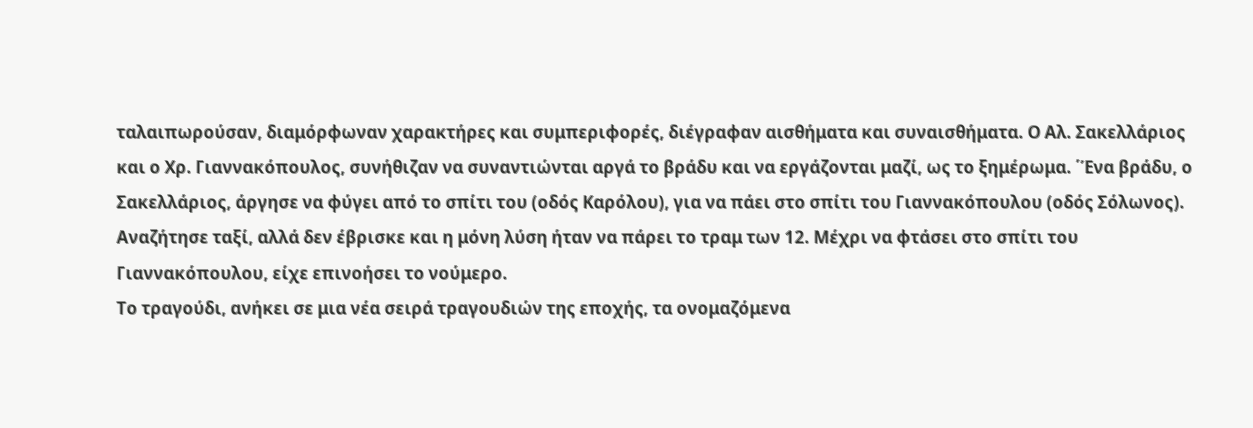ταλαιπωρούσαν, διαμόρφωναν χαρακτήρες και συμπεριφορές, διέγραφαν αισθήματα και συναισθήματα. Ο Αλ. Σακελλάριος και ο Χρ. Γιαννακόπουλος, συνήθιζαν να συναντιώνται αργά το βράδυ και να εργάζονται μαζί, ως το ξημέρωμα. ΄Ένα βράδυ, ο Σακελλάριος, άργησε να φύγει από το σπίτι του (οδός Καρόλου), για να πάει στο σπίτι του Γιαννακόπουλου (οδός Σόλωνος). Αναζήτησε ταξί, αλλά δεν έβρισκε και η μόνη λύση ήταν να πάρει το τραμ των 12. Μέχρι να φτάσει στο σπίτι του Γιαννακόπουλου, είχε επινοήσει το νούμερο.
Το τραγούδι, ανήκει σε μια νέα σειρά τραγουδιών της εποχής, τα ονομαζόμενα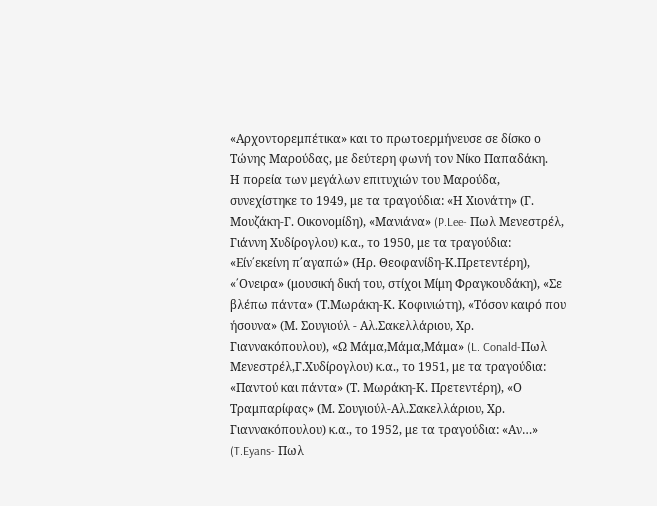«Αρχοντορεμπέτικα» και το πρωτοερμήνευσε σε δίσκο ο Τώνης Μαρούδας, με δεύτερη φωνή τον Νίκο Παπαδάκη.
Η πορεία των μεγάλων επιτυχιών του Μαρούδα, συνεχίστηκε το 1949, με τα τραγούδια: «Η Χιονάτη» (Γ. Μουζάκη-Γ. Οικονομίδη), «Μανιάνα» (P.Lee- Πωλ Μενεστρέλ, Γιάννη Χυδίρογλου) κ.α., το 1950, με τα τραγούδια: «Είν΄εκείνη π΄αγαπώ» (Ηρ. Θεοφανίδη-Κ.Πρετεντέρη), «΄Ονειρα» (μουσική δική του, στίχοι Μίμη Φραγκουδάκη), «Σε βλέπω πάντα» (Τ.Μωράκη-Κ. Κοφινιώτη), «Τόσον καιρό που ήσουνα» (Μ. Σουγιούλ - Αλ.Σακελλάριου, Χρ. Γιαννακόπουλου), «Ω Μάμα,Μάμα,Μάμα» (L. Conald-Πωλ Μενεστρέλ,Γ.Χυδίρογλου) κ.α., το 1951, με τα τραγούδια: «Παντού και πάντα» (Τ. Μωράκη-Κ. Πρετεντέρη), «Ο Τραμπαρίφας» (Μ. Σουγιούλ-Αλ.Σακελλάριου, Χρ. Γιαννακόπουλου) κ.α., το 1952, με τα τραγούδια: «Αν…» (T.Eyans- Πωλ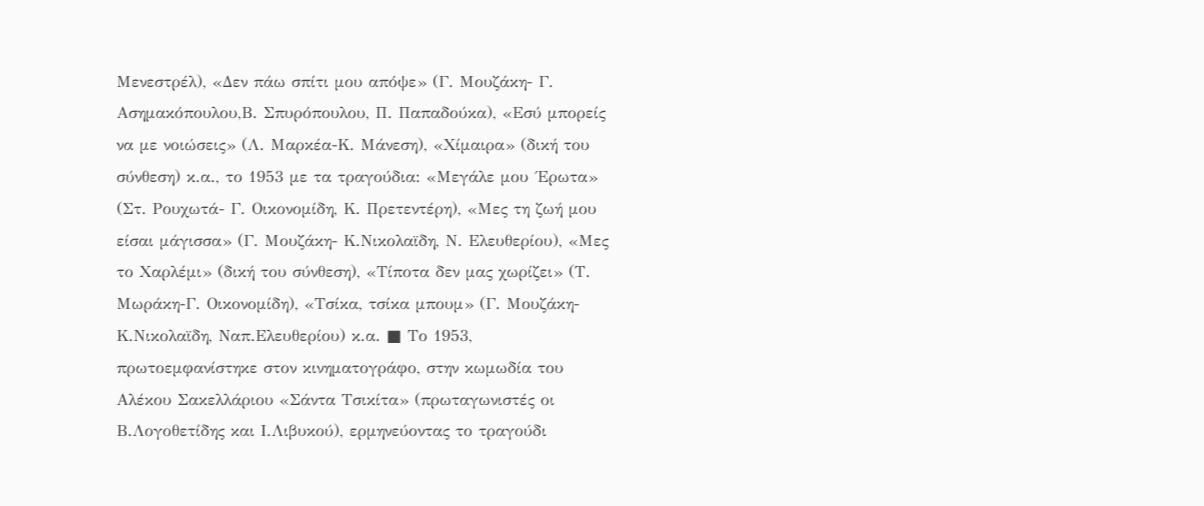Μενεστρέλ), «Δεν πάω σπίτι μου απόψε» (Γ. Μουζάκη- Γ. Ασημακόπουλου,Β. Σπυρόπουλου, Π. Παπαδούκα), «Εσύ μπορείς να με νοιώσεις» (Λ. Μαρκέα-Κ. Μάνεση), «Χίμαιρα» (δική του σύνθεση) κ.α., το 1953 με τα τραγούδια: «Μεγάλε μου ΄Ερωτα» (Στ. Ρουχωτά- Γ. Οικονομίδη, Κ. Πρετεντέρη), «Μες τη ζωή μου είσαι μάγισσα» (Γ. Μουζάκη- Κ.Νικολαϊδη, Ν. Ελευθερίου), «Μες το Χαρλέμι» (δική του σύνθεση), «Τίποτα δεν μας χωρίζει» (Τ. Μωράκη-Γ. Οικονομίδη), «Τσίκα, τσίκα μπουμ» (Γ. Μουζάκη-Κ.Νικολαϊδη, Ναπ.Ελευθερίου) κ.α. ■ Το 1953, πρωτοεμφανίστηκε στον κινηματογράφο, στην κωμωδία του Αλέκου Σακελλάριου «Σάντα Τσικίτα» (πρωταγωνιστές οι Β.Λογοθετίδης και Ι.Λιβυκού), ερμηνεύοντας το τραγούδι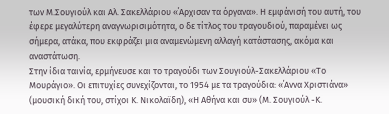των Μ.Σουγιούλ και Αλ. Σακελλάριου «΄Αρχισαν τα όργανα». Η εμφάνισή του αυτή, του έφερε μεγαλύτερη αναγνωρισιμότητα, ο δε τίτλος του τραγουδιού, παραμένει ως σήμερα, ατάκα, που εκφράζει μια αναμενώμενη αλλαγή κατάστασης, ακόμα και αναστάτωση.
Στην ίδια ταινία, ερμήνευσε και το τραγούδι των Σουγιούλ-Σακελλάριου «Το Μουράγιο». Οι επιτυχίες συνεχίζονται, το 1954 με τα τραγούδια: «΄Αννα Χριστιάνα» (μουσική δική του, στίχοι Κ. Νικολαϊδη), «Η Αθήνα και συ» (Μ. Σουγιούλ -Κ.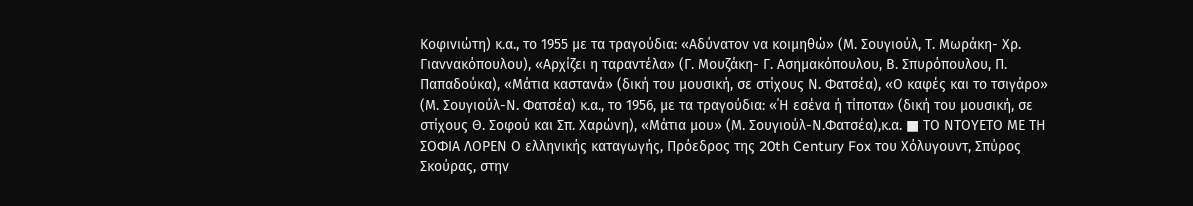Κοφινιώτη) κ.α., το 1955 με τα τραγούδια: «Αδύνατον να κοιμηθώ» (Μ. Σουγιούλ, Τ. Μωράκη- Χρ. Γιαννακόπουλου), «Αρχίζει η ταραντέλα» (Γ. Μουζάκη- Γ. Ασημακόπουλου, Β. Σπυρόπουλου, Π. Παπαδούκα), «Μάτια καστανά» (δική του μουσική, σε στίχους Ν. Φατσέα), «Ο καφές και το τσιγάρο» (Μ. Σουγιούλ-Ν. Φατσέα) κ.α., το 1956, με τα τραγούδια: «΄Η εσένα ή τίποτα» (δική του μουσική, σε στίχους Θ. Σοφού και Σπ. Χαρώνη), «Μάτια μου» (Μ. Σουγιούλ-Ν.Φατσέα),κ.α. ■ ΤΟ ΝΤΟΥΕΤΟ ΜΕ ΤΗ ΣΟΦΙΑ ΛΟΡΕΝ Ο ελληνικής καταγωγής, Πρόεδρος της 20th Century Fox του Χόλυγουντ, Σπύρος Σκούρας, στην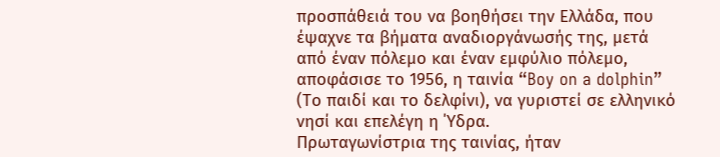προσπάθειά του να βοηθήσει την Ελλάδα, που έψαχνε τα βήματα αναδιοργάνωσής της, μετά από έναν πόλεμο και έναν εμφύλιο πόλεμο, αποφάσισε το 1956, η ταινία “Boy on a dolphin” (Το παιδί και το δελφίνι), να γυριστεί σε ελληνικό νησί και επελέγη η ΄Υδρα.
Πρωταγωνίστρια της ταινίας, ήταν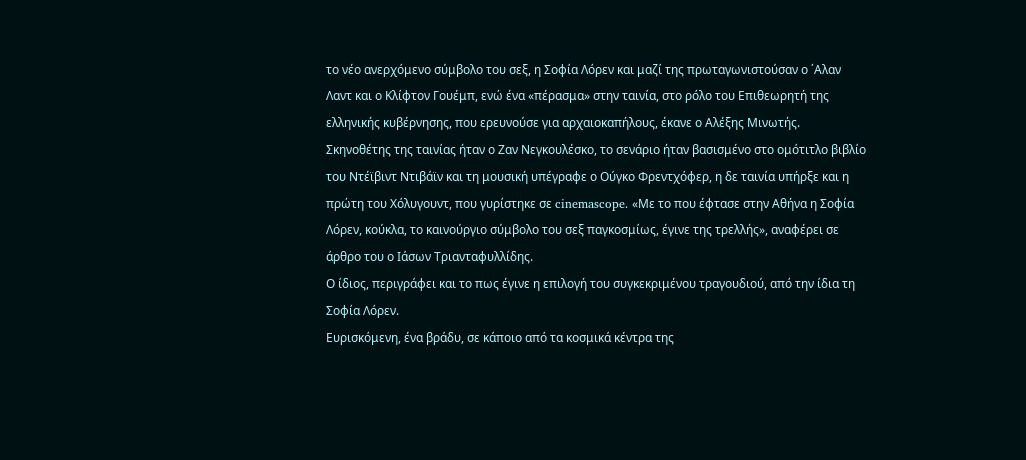το νέο ανερχόμενο σύμβολο του σεξ, η Σοφία Λόρεν και μαζί της πρωταγωνιστούσαν ο ΄Αλαν Λαντ και ο Κλίφτον Γουέμπ, ενώ ένα «πέρασμα» στην ταινία, στο ρόλο του Επιθεωρητή της ελληνικής κυβέρνησης, που ερευνούσε για αρχαιοκαπήλους, έκανε ο Αλέξης Μινωτής.
Σκηνοθέτης της ταινίας ήταν ο Ζαν Νεγκουλέσκο, το σενάριο ήταν βασισμένο στο ομότιτλο βιβλίο του Ντέϊβιντ Ντιβάϊν και τη μουσική υπέγραφε ο Ούγκο Φρεντχόφερ, η δε ταινία υπήρξε και η πρώτη του Χόλυγουντ, που γυρίστηκε σε cinemascope. «Με το που έφτασε στην Αθήνα η Σοφία Λόρεν, κούκλα, το καινούργιο σύμβολο του σεξ παγκοσμίως, έγινε της τρελλής», αναφέρει σε άρθρο του ο Ιάσων Τριανταφυλλίδης.
Ο ίδιος, περιγράφει και το πως έγινε η επιλογή του συγκεκριμένου τραγουδιού, από την ίδια τη Σοφία Λόρεν.
Ευρισκόμενη, ένα βράδυ, σε κάποιο από τα κοσμικά κέντρα της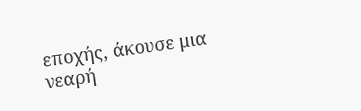εποχής, άκουσε μια νεαρή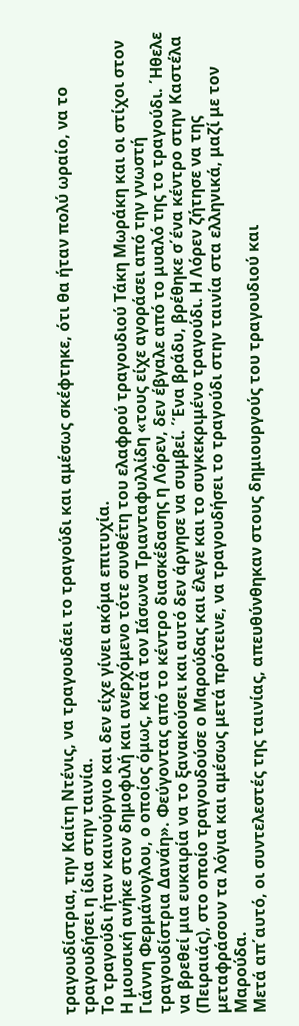τραγουδίστρια, την Καίτη Ντένις, να τραγουδάει το τραγούδι και αμέσως σκέφτηκε, ότι θα ήταν πολύ ωραίο, να το τραγουδήσει η ίδια στην ταινία.
Το τραγούδι ήταν καινούργιο και δεν είχε γίνει ακόμα επιτυχία.
Η μουσική ανήκε στον δημοφιλή και ανερχόμενο τότε συνθέτη του ελαφρού τραγουδιού Τάκη Μωράκη και οι στίχοι στον Γιάννη Φερμάνογλου, ο οποίος όμως, κατά τον Ιάσωνα Τριανταφυλλίδη «τους είχε αγοράσει από την γνωστή τραγουδίστρια Δανάη». Φεύγοντας από το κέντρο διασκέδασης η Λόρεν, δεν έβγαλε από το μυαλό της το τραγούδι. ΄Ηθελε να βρεθεί μια ευκαιρία να το ξανακούσει και αυτό δεν άργησε να συμβεί. ΄Ένα βράδυ, βρέθηκε σ΄ένα κέντρο στην Καστέλα (Πειραιάς), στο οποίο τραγουδούσε ο Μαρούδας και έλεγε και το συγκεκριμένο τραγούδι. Η Λόρεν ζήτησε να της μεταφράσουν τα λόγια και αμέσως μετά πρότεινε, να τραγουδήσει το τραγούδι στην ταινία στα ελληνικά, μαζί με τον Μαρούδα.
Μετά απ΄αυτό, οι συντελεστές της ταινίας, απευθύνθηκαν στους δημιουργούς του τραγουδιού και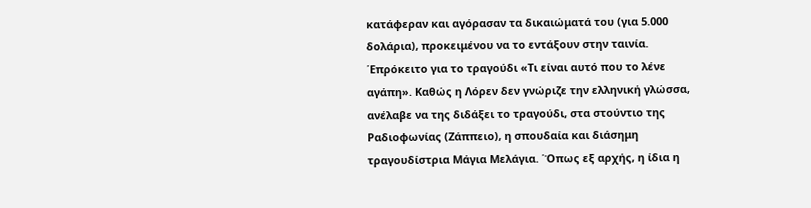κατάφεραν και αγόρασαν τα δικαιώματά του (για 5.000 δολάρια), προκειμένου να το εντάξουν στην ταινία. ΄Επρόκειτο για το τραγούδι «Τι είναι αυτό που το λένε αγάπη». Καθώς η Λόρεν δεν γνώριζε την ελληνική γλώσσα, ανέλαβε να της διδάξει το τραγούδι, στα στούντιο της Ραδιοφωνίας (Ζάππειο), η σπουδαία και διάσημη τραγουδίστρια Μάγια Μελάγια. ΄Όπως εξ αρχής, η ίδια η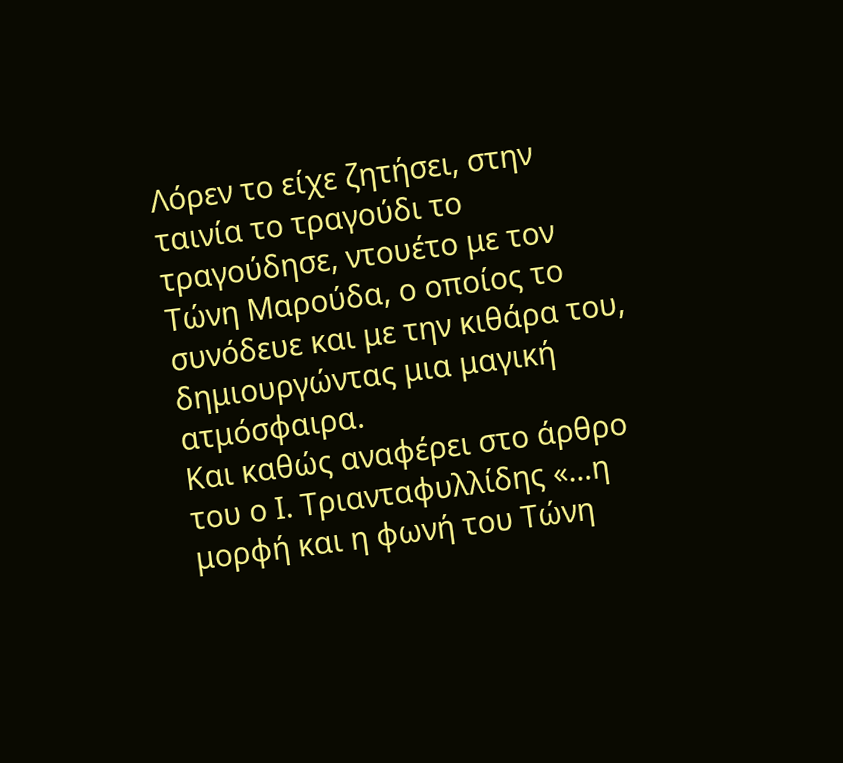Λόρεν το είχε ζητήσει, στην ταινία το τραγούδι το τραγούδησε, ντουέτο με τον Τώνη Μαρούδα, ο οποίος το συνόδευε και με την κιθάρα του, δημιουργώντας μια μαγική ατμόσφαιρα.
Και καθώς αναφέρει στο άρθρο του ο Ι. Τριανταφυλλίδης «…η μορφή και η φωνή του Τώνη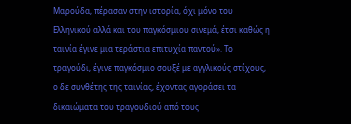Μαρούδα, πέρασαν στην ιστορία, όχι μόνο του Ελληνικού αλλά και του παγκόσμιου σινεμά, έτσι καθώς η ταινία έγινε μια τεράστια επιτυχία παντού». Το τραγούδι, έγινε παγκόσμιο σουξέ με αγγλικούς στίχους, ο δε συνθέτης της ταινίας, έχοντας αγοράσει τα δικαιώματα του τραγουδιού από τους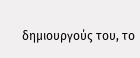δημιουργούς του, το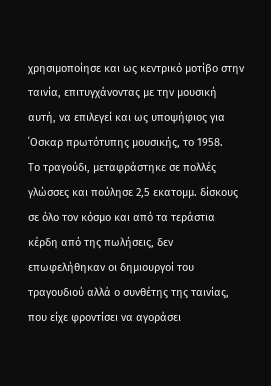χρησιμοποίησε και ως κεντρικό μοτίβο στην ταινία, επιτυγχάνοντας με την μουσική αυτή, να επιλεγεί και ως υποψήφιος για ΄Οσκαρ πρωτότυπης μουσικής, το 1958.
Το τραγούδι, μεταφράστηκε σε πολλές γλώσσες και πούλησε 2,5 εκατομμ. δίσκους σε όλο τον κόσμο και από τα τεράστια κέρδη από της πωλήσεις, δεν επωφελήθηκαν οι δημιουργοί του τραγουδιού αλλά ο συνθέτης της ταινίας, που είχε φροντίσει να αγοράσει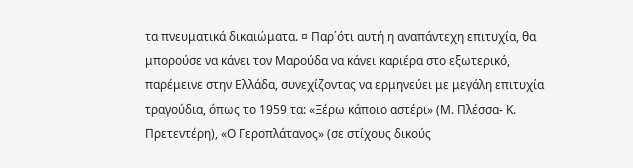τα πνευματικά δικαιώματα. ¤ Παρ΄ότι αυτή η αναπάντεχη επιτυχία, θα μπορούσε να κάνει τον Μαρούδα να κάνει καριέρα στο εξωτερικό, παρέμεινε στην Ελλάδα, συνεχίζοντας να ερμηνεύει με μεγάλη επιτυχία τραγούδια, όπως το 1959 τα: «Ξέρω κάποιο αστέρι» (Μ. Πλέσσα- Κ. Πρετεντέρη), «Ο Γεροπλάτανος» (σε στίχους δικούς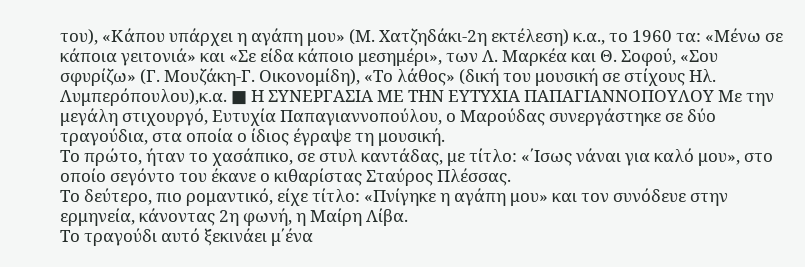του), «Κάπου υπάρχει η αγάπη μου» (Μ. Χατζηδάκι-2η εκτέλεση) κ.α., το 1960 τα: «Μένω σε κάποια γειτονιά» και «Σε είδα κάποιο μεσημέρι», των Λ. Μαρκέα και Θ. Σοφού, «Σου σφυρίζω» (Γ. Μουζάκη-Γ. Οικονομίδη), «Το λάθος» (δική του μουσική σε στίχους Ηλ. Λυμπερόπουλου),κ.α. ■ Η ΣΥΝΕΡΓΑΣΙΑ ΜΕ ΤΗΝ ΕΥΤΥΧΙΑ ΠΑΠΑΓΙΑΝΝΟΠΟΥΛΟΥ Με την μεγάλη στιχουργό, Ευτυχία Παπαγιαννοπούλου, ο Μαρούδας συνεργάστηκε σε δύο τραγούδια, στα οποία ο ίδιος έγραψε τη μουσική.
Το πρώτο, ήταν το χασάπικο, σε στυλ καντάδας, με τίτλο: «΄Ισως νάναι για καλό μου», στο οποίο σεγόντο του έκανε ο κιθαρίστας Σταύρος Πλέσσας.
Το δεύτερο, πιο ρομαντικό, είχε τίτλο: «Πνίγηκε η αγάπη μου» και τον συνόδευε στην ερμηνεία, κάνοντας 2η φωνή, η Μαίρη Λίβα.
Το τραγούδι αυτό ξεκινάει μ΄ένα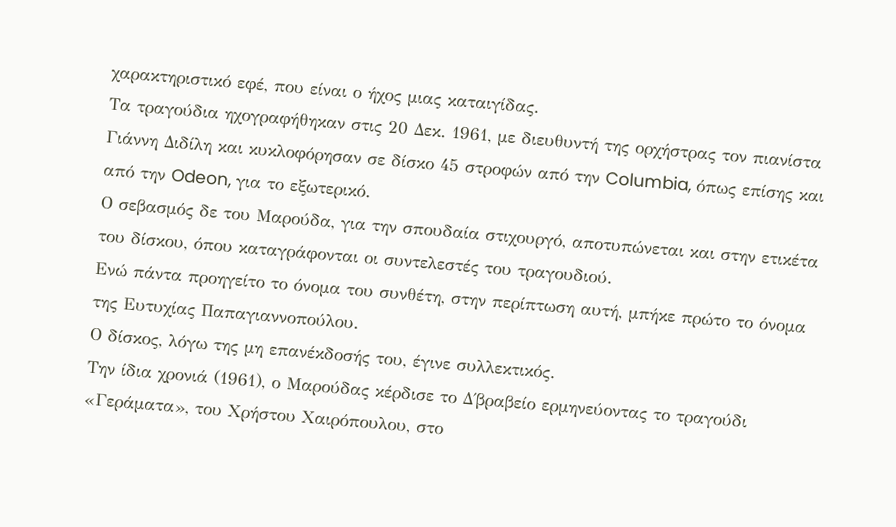χαρακτηριστικό εφέ, που είναι ο ήχος μιας καταιγίδας.
Τα τραγούδια ηχογραφήθηκαν στις 20 Δεκ. 1961, με διευθυντή της ορχήστρας τον πιανίστα Γιάννη Διδίλη και κυκλοφόρησαν σε δίσκο 45 στροφών από την Columbia, όπως επίσης και από την Odeon, για το εξωτερικό.
Ο σεβασμός δε του Μαρούδα, για την σπουδαία στιχουργό, αποτυπώνεται και στην ετικέτα του δίσκου, όπου καταγράφονται οι συντελεστές του τραγουδιού.
Ενώ πάντα προηγείτο το όνομα του συνθέτη, στην περίπτωση αυτή, μπήκε πρώτο το όνομα της Ευτυχίας Παπαγιαννοπούλου.
Ο δίσκος, λόγω της μη επανέκδοσής του, έγινε συλλεκτικός.
Την ίδια χρονιά (1961), ο Μαρούδας κέρδισε το Δ΄βραβείο ερμηνεύοντας το τραγούδι «Γεράματα», του Χρήστου Χαιρόπουλου, στο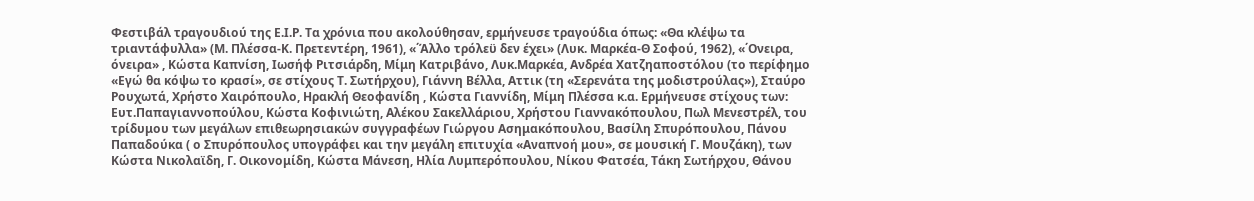Φεστιβάλ τραγουδιού της Ε.Ι.Ρ. Τα χρόνια που ακολούθησαν, ερμήνευσε τραγούδια όπως: «Θα κλέψω τα τριαντάφυλλα» (Μ. Πλέσσα-Κ. Πρετεντέρη, 1961), «΄Άλλο τρόλεϋ δεν έχει» (Λυκ. Μαρκέα-Θ Σοφού, 1962), «΄Ονειρα, όνειρα» , Κώστα Καπνίση, Ιωσήφ Ριτσιάρδη, Μίμη Κατριβάνο, Λυκ.Μαρκέα, Ανδρέα Χατζηαποστόλου (το περίφημο «Εγώ θα κόψω το κρασί», σε στίχους Τ. Σωτήρχου), Γιάννη Βέλλα, Αττικ (τη «Σερενάτα της μοδιστρούλας»), Σταύρο Ρουχωτά, Χρήστο Χαιρόπουλο, Ηρακλή Θεοφανίδη , Κώστα Γιαννίδη, Μίμη Πλέσσα κ.α. Ερμήνευσε στίχους των: Ευτ.Παπαγιαννοπούλου, Κώστα Κοφινιώτη, Αλέκου Σακελλάριου, Χρήστου Γιαννακόπουλου, Πωλ Μενεστρέλ, του τρίδυμου των μεγάλων επιθεωρησιακών συγγραφέων Γιώργου Ασημακόπουλου, Βασίλη Σπυρόπουλου, Πάνου Παπαδούκα ( ο Σπυρόπουλος υπογράφει και την μεγάλη επιτυχία «Αναπνοή μου», σε μουσική Γ. Μουζάκη), των Κώστα Νικολαϊδη, Γ. Οικονομίδη, Κώστα Μάνεση, Ηλία Λυμπερόπουλου, Νίκου Φατσέα, Τάκη Σωτήρχου, Θάνου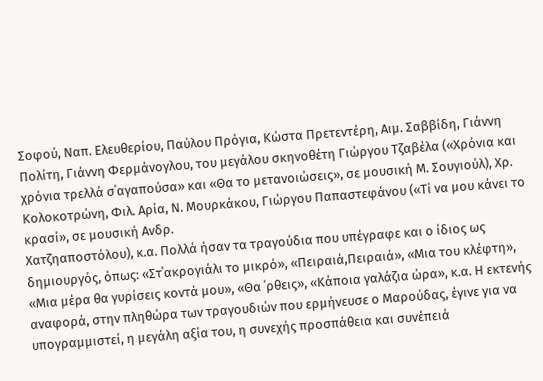Σοφού, Ναπ. Ελευθερίου, Παύλου Πρόγια, Κώστα Πρετεντέρη, Αιμ. Σαββίδη, Γιάννη Πολίτη, Γιάννη Φερμάνογλου, του μεγάλου σκηνοθέτη Γιώργου Τζαβέλα («Χρόνια και χρόνια τρελλά σ΄αγαπούσα» και «Θα το μετανοιώσεις», σε μουσική Μ. Σουγιούλ), Χρ. Κολοκοτρώνη, Φιλ. Αρία, Ν. Μουρκάκου, Γιώργου Παπαστεφάνου («Τί να μου κάνει το κρασί», σε μουσική Ανδρ.
Χατζηαποστόλου), κ.α. Πολλά ήσαν τα τραγούδια που υπέγραφε και ο ίδιος ως δημιουργός, όπως: «Στ΄ακρογιάλι το μικρό», «Πειραιά,Πειραιά», «Μια του κλέφτη», «Μια μέρα θα γυρίσεις κοντά μου», «Θα ΄ρθεις», «Κάποια γαλάζια ώρα», κ.α. Η εκτενής αναφορά, στην πληθώρα των τραγουδιών που ερμήνευσε ο Μαρούδας, έγινε για να υπογραμμιστεί, η μεγάλη αξία του, η συνεχής προσπάθεια και συνέπειά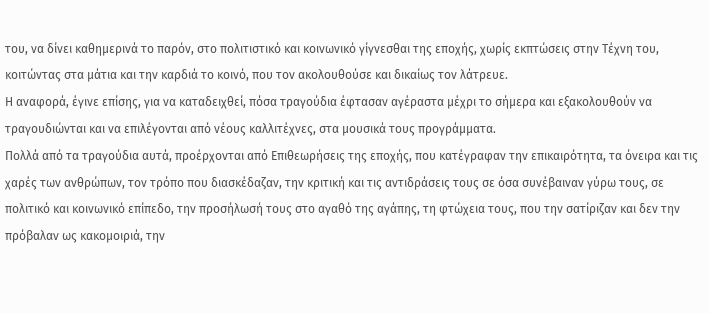του, να δίνει καθημερινά το παρόν, στο πολιτιστικό και κοινωνικό γίγνεσθαι της εποχής, χωρίς εκπτώσεις στην Τέχνη του, κοιτώντας στα μάτια και την καρδιά το κοινό, που τον ακολουθούσε και δικαίως τον λάτρευε.
Η αναφορά, έγινε επίσης, για να καταδειχθεί, πόσα τραγούδια έφτασαν αγέραστα μέχρι το σήμερα και εξακολουθούν να τραγουδιώνται και να επιλέγονται από νέους καλλιτέχνες, στα μουσικά τους προγράμματα.
Πολλά από τα τραγούδια αυτά, προέρχονται από Επιθεωρήσεις της εποχής, που κατέγραφαν την επικαιρότητα, τα όνειρα και τις χαρές των ανθρώπων, τον τρόπο που διασκέδαζαν, την κριτική και τις αντιδράσεις τους σε όσα συνέβαιναν γύρω τους, σε πολιτικό και κοινωνικό επίπεδο, την προσήλωσή τους στο αγαθό της αγάπης, τη φτώχεια τους, που την σατίριζαν και δεν την πρόβαλαν ως κακομοιριά, την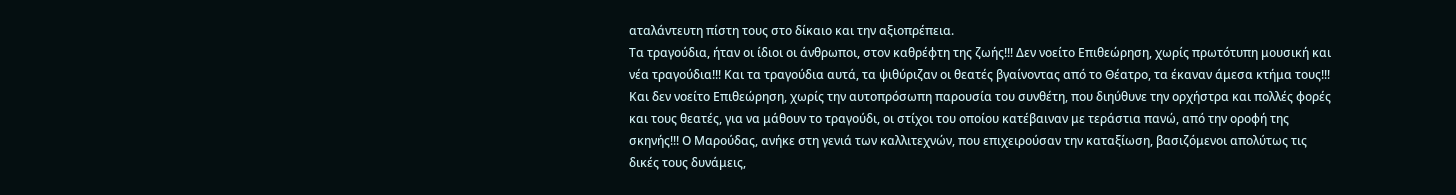αταλάντευτη πίστη τους στο δίκαιο και την αξιοπρέπεια.
Τα τραγούδια, ήταν οι ίδιοι οι άνθρωποι, στον καθρέφτη της ζωής!!! Δεν νοείτο Επιθεώρηση, χωρίς πρωτότυπη μουσική και νέα τραγούδια!!! Και τα τραγούδια αυτά, τα ψιθύριζαν οι θεατές βγαίνοντας από το Θέατρο, τα έκαναν άμεσα κτήμα τους!!! Και δεν νοείτο Επιθεώρηση, χωρίς την αυτοπρόσωπη παρουσία του συνθέτη, που διηύθυνε την ορχήστρα και πολλές φορές και τους θεατές, για να μάθουν το τραγούδι, οι στίχοι του οποίου κατέβαιναν με τεράστια πανώ, από την οροφή της σκηνής!!! Ο Μαρούδας, ανήκε στη γενιά των καλλιτεχνών, που επιχειρούσαν την καταξίωση, βασιζόμενοι απολύτως τις δικές τους δυνάμεις,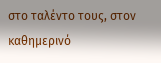στο ταλέντο τους, στον καθημερινό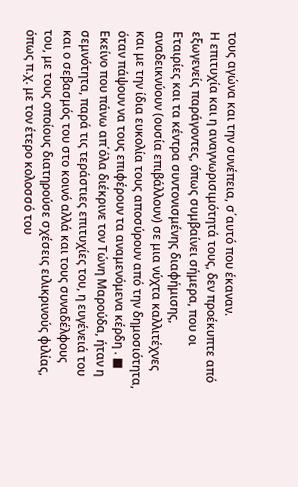τους αγώνα και την συνέπεια, σ΄αυτό που έκαναν.
Η επιτυχία και η αναγνωρισιμότητά τους, δεν προέκυπτε από εξωγενείς παράγοντες, όπως συμβαίνει σήμερα, που οι Εταιρίες και τα κέντρα συντονισμένης διαφήμισης, αναδεικνύουν (ουσία επιβάλλουν) σε μια νύχτα καλλιτέχνες και με την ίδια ευκολία τους αποσύρουν από την δημοσιότητα, όταν πάψουν να τους επιφέρουν τα αναμενόμενα κέρδη . ■ Εκείνο που πάνω απ΄όλα διέκρινε τον Τώνη Μαρούδα, ήταν η σεμνότητα, παρά τις τεράστιες επιτυχίες του, η ευγένειά του και ο σεβασμός του στο κοινό αλλά και τους συναδέλφους του, με τους οποίους διατηρούσε σχέσεις ειλικρινούς φιλίας, όπως π.χ. με τον έτερο κολοσσό του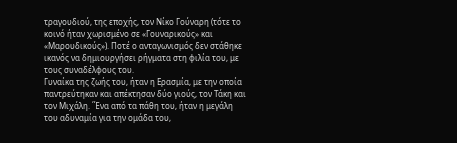τραγουδιού, της εποχής, τον Νίκο Γούναρη (τότε το κοινό ήταν χωρισμένο σε «Γουναρικούς» και «Μαρουδικούς»). Ποτέ ο ανταγωνισμός δεν στάθηκε ικανός να δημιουργήσει ρήγματα στη φιλία του, με τους συναδέλφους του.
Γυναίκα της ζωής του, ήταν η Ερασμία, με την οποία παντρεύτηκαν και απέκτησαν δύο γιούς, τον Τάκη και τον Μιχάλη. ΄Ένα από τα πάθη του, ήταν η μεγάλη του αδυναμία για την ομάδα του,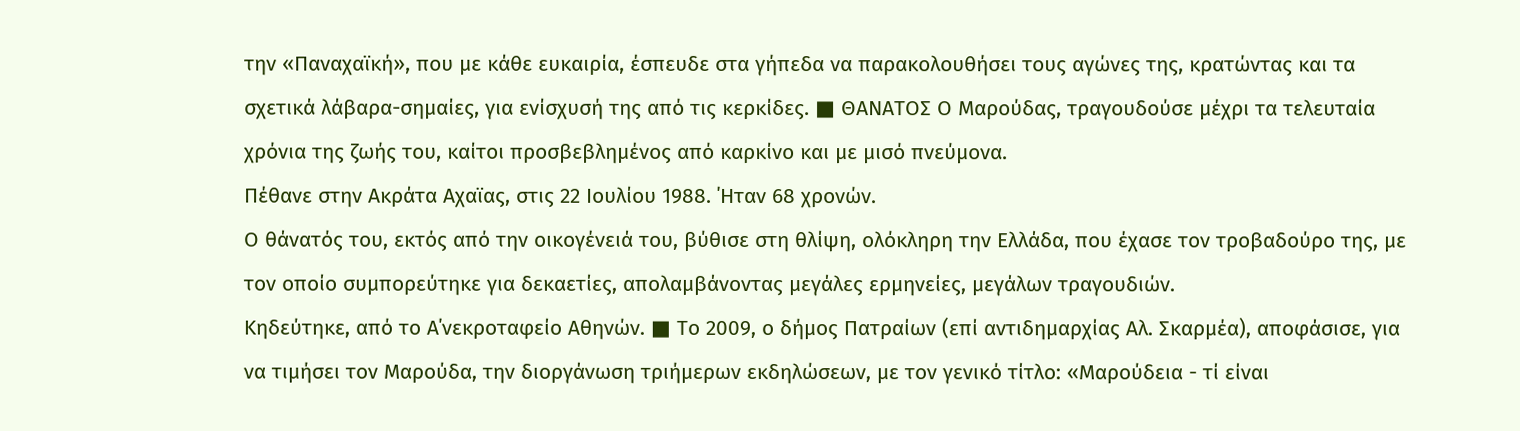την «Παναχαϊκή», που με κάθε ευκαιρία, έσπευδε στα γήπεδα να παρακολουθήσει τους αγώνες της, κρατώντας και τα σχετικά λάβαρα-σημαίες, για ενίσχυσή της από τις κερκίδες. ■ ΘΑΝΑΤΟΣ Ο Μαρούδας, τραγουδούσε μέχρι τα τελευταία χρόνια της ζωής του, καίτοι προσβεβλημένος από καρκίνο και με μισό πνεύμονα.
Πέθανε στην Ακράτα Αχαϊας, στις 22 Ιουλίου 1988. ΄Ηταν 68 χρονών.
Ο θάνατός του, εκτός από την οικογένειά του, βύθισε στη θλίψη, ολόκληρη την Ελλάδα, που έχασε τον τροβαδούρο της, με τον οποίο συμπορεύτηκε για δεκαετίες, απολαμβάνοντας μεγάλες ερμηνείες, μεγάλων τραγουδιών.
Κηδεύτηκε, από το Α΄νεκροταφείο Αθηνών. ■ Το 2009, ο δήμος Πατραίων (επί αντιδημαρχίας Αλ. Σκαρμέα), αποφάσισε, για να τιμήσει τον Μαρούδα, την διοργάνωση τριήμερων εκδηλώσεων, με τον γενικό τίτλο: «Μαρούδεια - τί είναι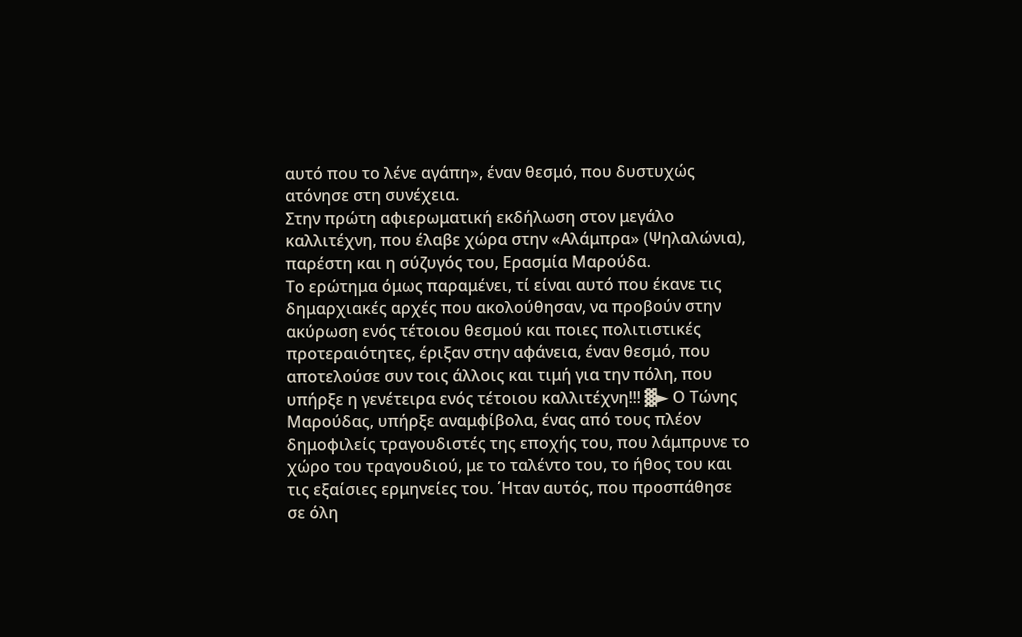αυτό που το λένε αγάπη», έναν θεσμό, που δυστυχώς ατόνησε στη συνέχεια.
Στην πρώτη αφιερωματική εκδήλωση στον μεγάλο καλλιτέχνη, που έλαβε χώρα στην «Αλάμπρα» (Ψηλαλώνια), παρέστη και η σύζυγός του, Ερασμία Μαρούδα.
Το ερώτημα όμως παραμένει, τί είναι αυτό που έκανε τις δημαρχιακές αρχές που ακολούθησαν, να προβούν στην ακύρωση ενός τέτοιου θεσμού και ποιες πολιτιστικές προτεραιότητες, έριξαν στην αφάνεια, έναν θεσμό, που αποτελούσε συν τοις άλλοις και τιμή για την πόλη, που υπήρξε η γενέτειρα ενός τέτοιου καλλιτέχνη!!! ▓► Ο Τώνης Μαρούδας, υπήρξε αναμφίβολα, ένας από τους πλέον δημοφιλείς τραγουδιστές της εποχής του, που λάμπρυνε το χώρο του τραγουδιού, με το ταλέντο του, το ήθος του και τις εξαίσιες ερμηνείες του. ΄Ηταν αυτός, που προσπάθησε σε όλη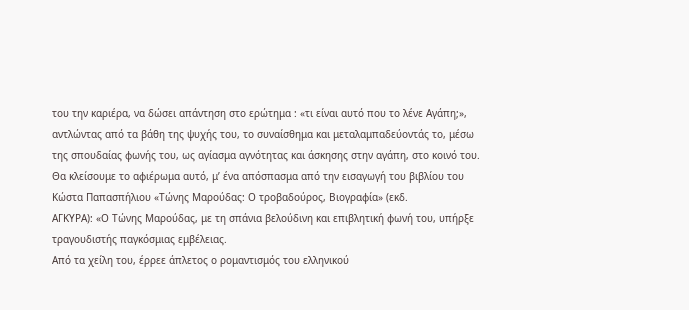του την καριέρα, να δώσει απάντηση στο ερώτημα : «τι είναι αυτό που το λένε Αγάπη;», αντλώντας από τα βάθη της ψυχής του, το συναίσθημα και μεταλαμπαδεύοντάς το, μέσω της σπουδαίας φωνής του, ως αγίασμα αγνότητας και άσκησης στην αγάπη, στο κοινό του.
Θα κλείσουμε το αφιέρωμα αυτό, μ’ ένα απόσπασμα από την εισαγωγή του βιβλίου του Κώστα Παπασπήλιου «Τώνης Μαρούδας: Ο τροβαδούρος, Βιογραφία» (εκδ.
ΑΓΚΥΡΑ): «Ο Τώνης Μαρούδας, με τη σπάνια βελούδινη και επιβλητική φωνή του, υπήρξε τραγουδιστής παγκόσμιας εμβέλειας.
Από τα χείλη του, έρρεε άπλετος ο ρομαντισμός του ελληνικού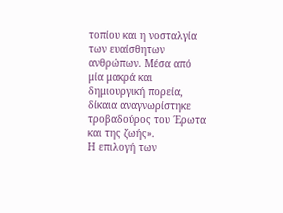τοπίου και η νοσταλγία των ευαίσθητων ανθρώπων. Μέσα από μία μακρά και δημιουργική πορεία, δίκαια αναγνωρίστηκε τροβαδούρος του ΄Ερωτα και της ζωής».
Η επιλογή των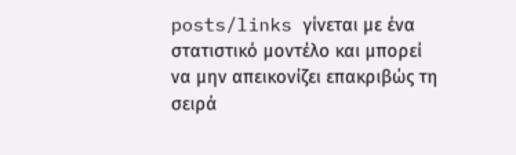posts/links γίνεται με ένα στατιστικό μοντέλο και μπορεί να μην απεικονίζει επακριβώς τη σειρά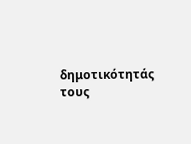δημοτικότητάς τους